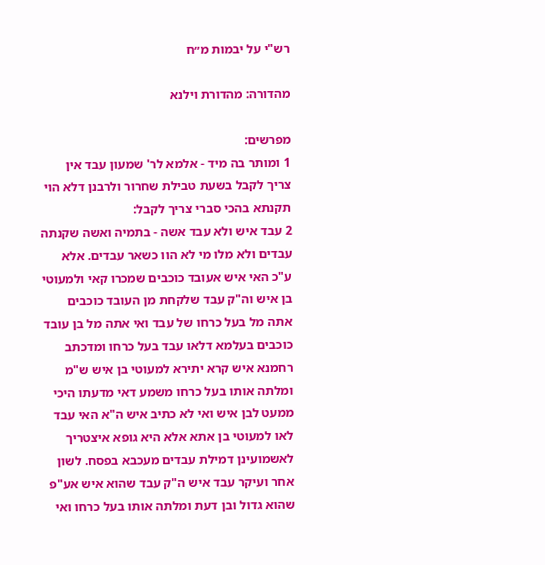רש"י על יבמות מ״ח

מהדורה: מהדורת וילנא

מפרשים:
1 ומותר בה מיד - אלמא לר' שמעון עבד אין צריך לקבל בשעת טבילת שחרור ולרבנן דלא הוי תקנתא בהכי סברי צריך לקבל:
2 עבד איש ולא עבד אשה - בתמיה ואשה שקנתה עבדים ולא מלו מי לא הוו כשאר עבדים. אלא ע"כ האי איש אעובד כוכבים שמכרו קאי ולמעוטי בן איש וה"ק עבד שלקחת מן העובד כוכבים אתה מל בעל כרחו של עבד ואי אתה מל בן עובד כוכבים בעלמא דלאו עבד בעל כרחו ומדכתב רחמנא איש קרא יתירא למעוטי בן איש ש"מ ומלתה אותו בעל כרחו משמע דאי מדעתו היכי ממעט לבן איש ואי לא כתיב איש ה"א האי עבד לאו למעוטי בן אתא אלא היא גופא איצטריך לאשמועינן דמילת עבדים מעכבא בפסח. לשון אחר ועיקר עבד איש ה"ק עבד שהוא איש אע"פ שהוא גדול ובן דעת ומלתה אותו בעל כרחו ואי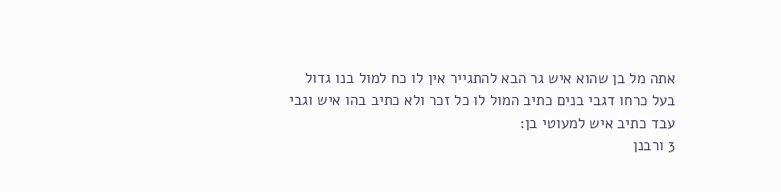אתה מל בן שהוא איש גר הבא להתגייר אין לו כח למול בנו גדול בעל כרחו דגבי בנים כתיב המול לו כל זכר ולא כתיב בהו איש וגבי עבד כתיב איש למעוטי בן:
3 ורבנן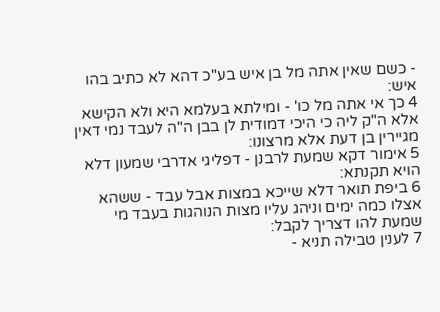- כשם שאין אתה מל בן איש בע"כ דהא לא כתיב בהו איש:
4 כך אי אתה מל כו' - ומילתא בעלמא היא ולא הקישא אלא ה"ק ליה כי היכי דמודית לן בבן ה"ה לעבד נמי דאין מגיירין בן דעת אלא מרצונו:
5 אימור דקא שמעת לרבנן - דפליגי אדרבי שמעון דלא הויא תקנתא:
6 ביפת תואר דלא שייכא במצות אבל עבד - ששהא אצלו כמה ימים וניהג עליו מצות הנוהגות בעבד מי שמעת להו דצריך לקבל:
7 לענין טבילה תניא -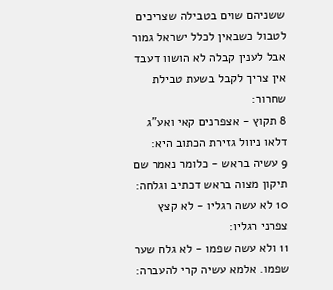ששניהם שוים בטבילה שצריכים לטבול כשבאין לכלל ישראל גמור אבל לענין קבלה לא הושוו דעבד אין צריך לקבל בשעת טבילת שחרור:
8 תקוץ - אצפרנים קאי ואע"ג דלאו ניוול גזירת הכתוב היא:
9 עשיה בראש - כלומר נאמר שם תיקון מצוה בראש דכתיב וגלחה:
10 לא עשה רגליו - לא קצץ צפרני רגליו:
11 ולא עשה שפמו - לא גלח שער שפמו. אלמא עשיה קרי להעברה: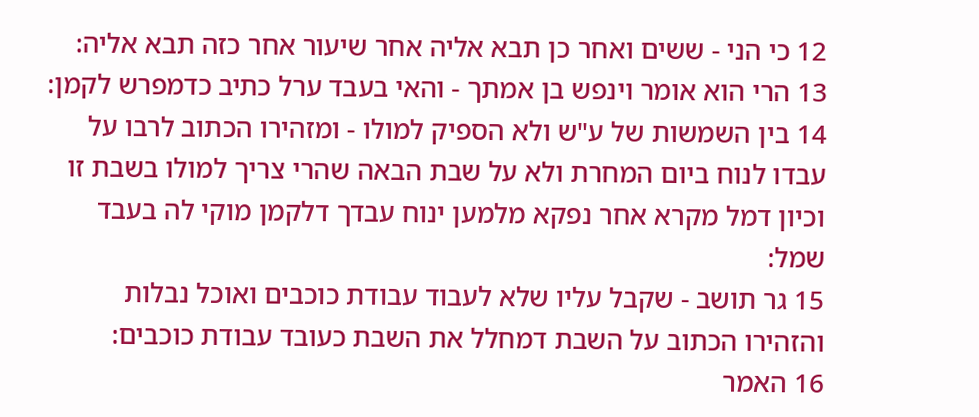12 כי הני - ששים ואחר כן תבא אליה אחר שיעור אחר כזה תבא אליה:
13 הרי הוא אומר וינפש בן אמתך - והאי בעבד ערל כתיב כדמפרש לקמן:
14 בין השמשות של ע"ש ולא הספיק למולו - ומזהירו הכתוב לרבו על עבדו לנוח ביום המחרת ולא על שבת הבאה שהרי צריך למולו בשבת זו וכיון דמל מקרא אחר נפקא מלמען ינוח עבדך דלקמן מוקי לה בעבד שמל:
15 גר תושב - שקבל עליו שלא לעבוד עבודת כוכבים ואוכל נבלות והזהירו הכתוב על השבת דמחלל את השבת כעובד עבודת כוכבים:
16 האמר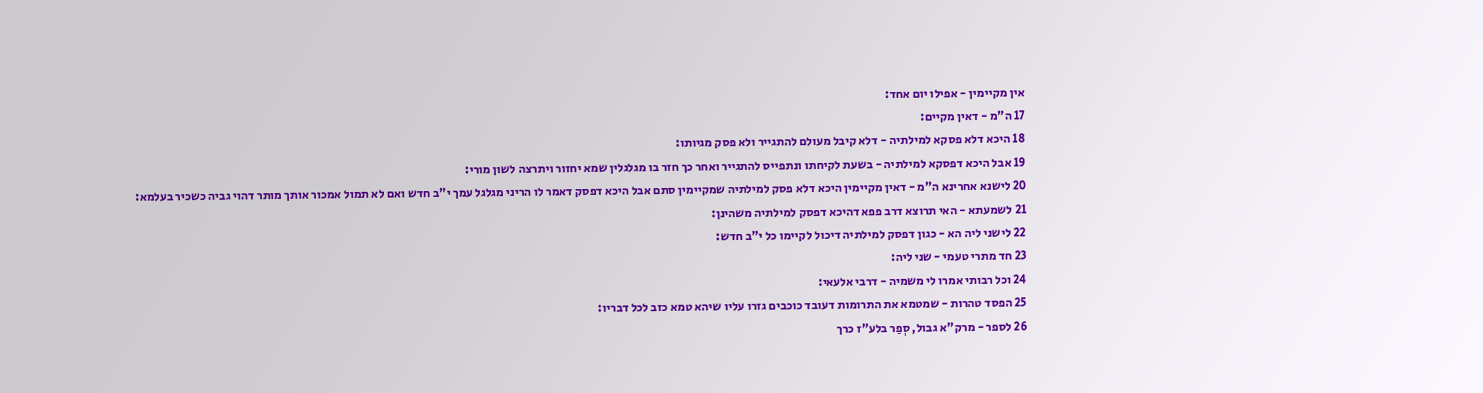אין מקיימין - אפילו יום אחד:
17 ה"מ - דאין מקיים:
18 היכא דלא פסקא למילתיה - דלא קיבל מעולם להתגייר ולא פסק מגיותו:
19 אבל היכא דפסקא למילתיה - בשעת לקיחתו ונתפייס להתגייר ואחר כך חזר בו מגלגלין שמא יחזור ויתרצה לשון מורי:
20 לישנא אחרינא ה"מ - דאין מקיימין היכא דלא פסק למילתיה שמקיימין סתם אבל היכא דפסק דאמר לו הריני מגלגל עמך י"ב חדש ואם לא תמול אמכור אותך מותר דהוי גביה כשכיר בעלמא:
21 לשמעתא - האי תרוצא דרב פפא דהיכא דפסק למילתיה משהינן:
22 לישני ליה הא - כגון דפסק למילתיה דיכול לקיימו כל י"ב חדש:
23 חד מתרי טעמי - שני ליה:
24 וכל רבותי אמרו לי משמיה - דרבי אלעאי:
25 הפסד טהרות - שמטמא את התרומות דעובד כוכבים גזרו עליו שיהא טמא כזב לכל דבריו:
26 לספר - מרק"א גבול, סְפַר בלע"ז כרך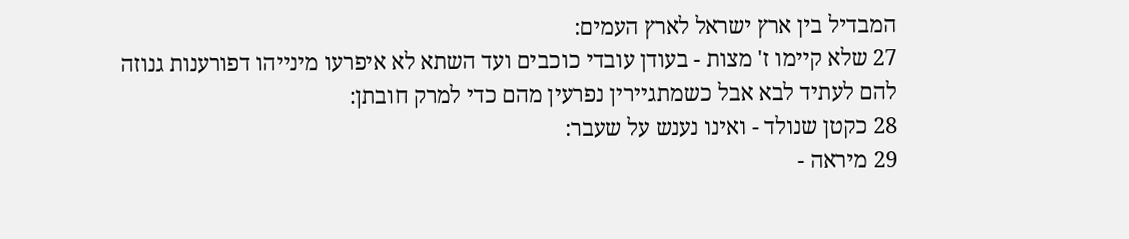המבדיל בין ארץ ישראל לארץ העמים:
27 שלא קיימו ז' מצות - בעודן עובדי כוכבים ועד השתא לא איפרעו מינייהו דפורענות גנוזה להם לעתיד לבא אבל כשמתגיירין נפרעין מהם כדי למרק חובתן:
28 כקטן שנולד - ואינו נענש על שעבר:
29 מיראה -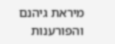מיראת גיהנם והפורענות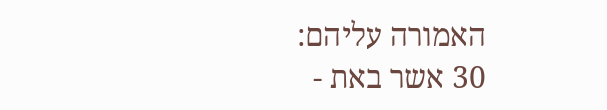האמורה עליהם:
30 אשר באת -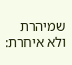שמיהרת ולא איחרת: